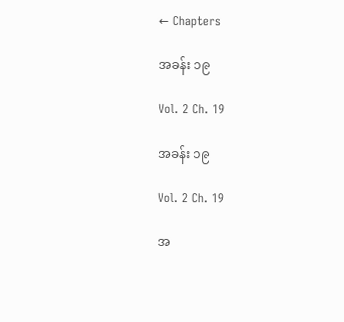← Chapters

အခန်း ၁၉

Vol. 2 Ch. 19

အခန်း ၁၉

Vol. 2 Ch. 19

အ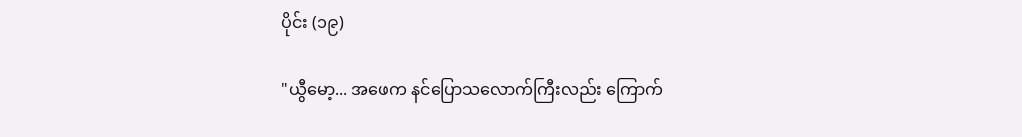ပိုင်း (၁၉)

"ယွီမော့... အဖေက နင်ပြောသလောက်ကြီးလည်း ကြောက်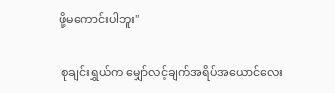ဖို့မကောင်းပါဘူး"

 စုချင်းရွှယ်က မျှော်လင့်ချက်အရိပ်အယောင်လေး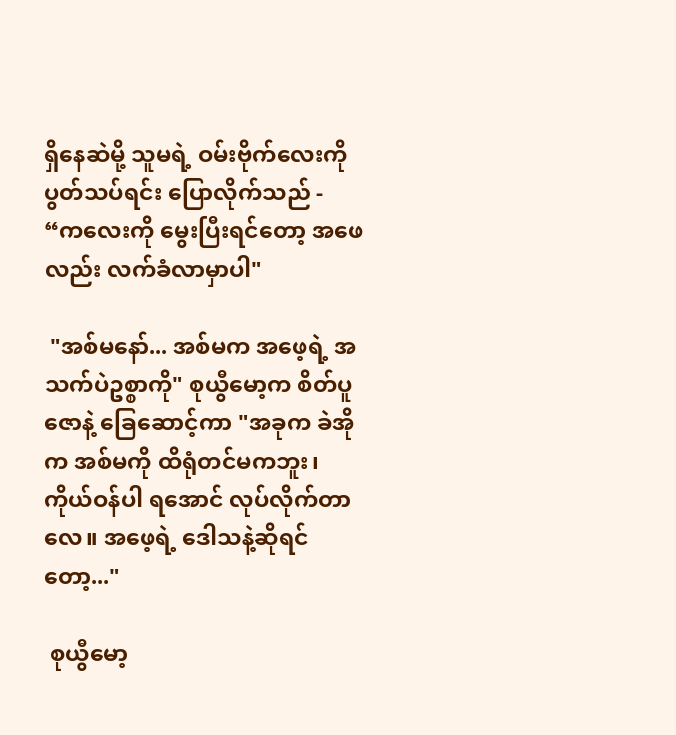ရှိနေဆဲမို့ သူမရဲ့ ဝမ်းဗိုက်လေးကို ပွတ်သပ်ရင်း ပြောလိုက်သည် - “ကလေးကို မွေးပြီးရင်တော့ အဖေလည်း လက်ခံလာမှာပါ"

 "အစ်မနော်... အစ်မက အဖေ့ရဲ့ အသက်ပဲဥစ္စာကို" စုယွီမော့က စိတ်ပူဇောနဲ့ ခြေဆောင့်ကာ "အခုက ခဲအိုက အစ်မကို ထိရုံတင်မကဘူး၊ ကိုယ်ဝန်ပါ ရအောင် လုပ်လိုက်တာလေ။ အဖေ့ရဲ့ ဒေါသနဲ့ဆိုရင်တော့..."

 စုယွီမော့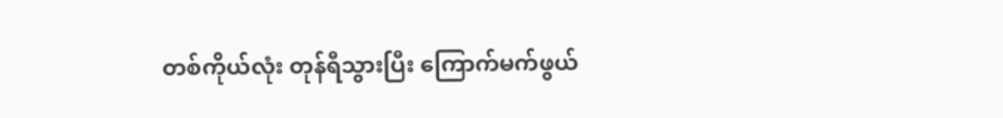တစ်ကိုယ်လုံး တုန်ရီသွားပြီး ကြောက်မက်ဖွယ်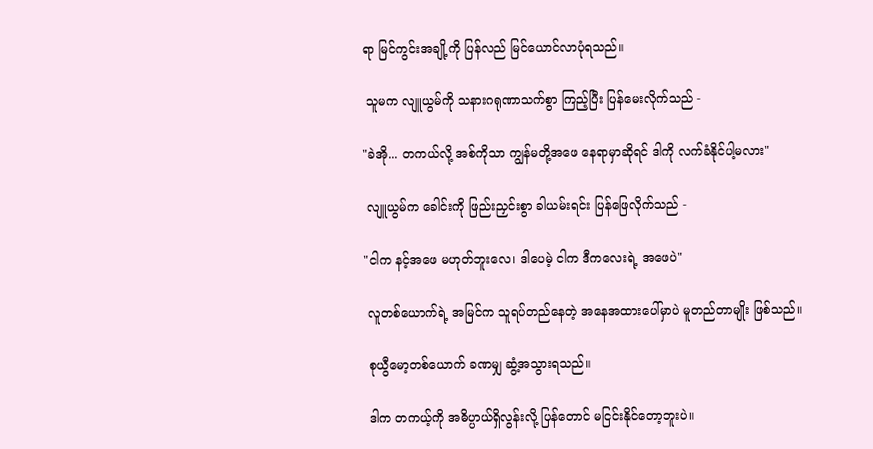ရာ မြင်ကွင်းအချို့ကို ပြန်လည် မြင်ယောင်လာပုံရသည်။

 သူမက လျူယွမ်ကို သနားဂရုဏာသက်စွာ ကြည့်ပြီး ပြန်မေးလိုက်သည် -

"ခဲအို... တကယ်လို့ အစ်ကိုသာ ကျွန်မတို့အဖေ နေရာမှာဆိုရင် ဒါကို လက်ခံနိုင်ပါ့မလား"

 လျူယွမ်က ခေါင်းကို ဖြည်းညှင်းစွာ ခါယမ်းရင်း ပြန်ဖြေလိုက်သည် -

"ငါက နင့်အဖေ မဟုတ်ဘူးလေ၊ ဒါပေမဲ့ ငါက ဒီကလေးရဲ့ အဖေပဲ"

 လူတစ်ယောက်ရဲ့ အမြင်က သူရပ်တည်နေတဲ့ အနေအထားပေါ်မှာပဲ မူတည်တာမျိုး ဖြစ်သည်။

 စုယွီမော့တစ်ယောက် ခဏမျှ ဆွံ့အသွားရသည်။

 ဒါက တကယ့်ကို အဓိပ္ပာယ်ရှိလွန်းလို့ ပြန်တောင် မငြင်းနိုင်တော့ဘူးပဲ။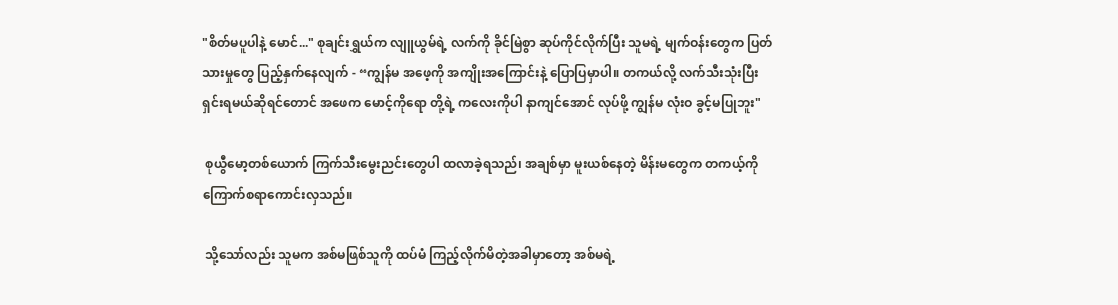"စိတ်မပူပါနဲ့ မောင်..." စုချင်းရွှယ်က လျူယွမ်ရဲ့ လက်ကို ခိုင်မြဲစွာ ဆုပ်ကိုင်လိုက်ပြီး သူမရဲ့ မျက်ဝန်းတွေက ပြတ်သားမှုတွေ ပြည့်နှက်နေလျက် - “ကျွန်မ အဖေ့ကို အကျိုးအကြောင်းနဲ့ ပြောပြမှာပါ။ တကယ်လို့ လက်သီးသုံးပြီး ရှင်းရမယ်ဆိုရင်တောင် အဖေက မောင့်ကိုရော တို့ရဲ့ ကလေးကိုပါ နာကျင်အောင် လုပ်ဖို့ ကျွန်မ လုံးဝ ခွင့်မပြုဘူး"

 စုယွီမော့တစ်ယောက် ကြက်သီးမွေးညင်းတွေပါ ထလာခဲ့ရသည်၊ အချစ်မှာ မူးယစ်နေတဲ့ မိန်းမတွေက တကယ့်ကို ကြောက်စရာကောင်းလှသည်။

 သို့သော်လည်း သူမက အစ်မဖြစ်သူကို ထပ်မံ ကြည့်လိုက်မိတဲ့အခါမှာတော့ အစ်မရဲ့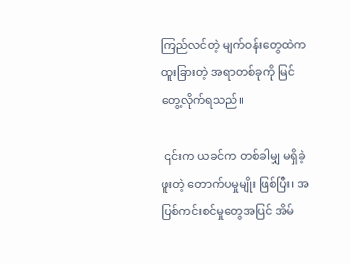ကြည်လင်တဲ့ မျက်ဝန်းတွေထဲက ထူးခြားတဲ့ အရာတစ်ခုကို မြင်တွေ့လိုက်ရသည်။

 ၎င်းက ယခင်က တစ်ခါမျှ မရှိခဲ့ဖူးတဲ့ တောက်ပမှုမျိုး ဖြစ်ပြီး၊ အပြစ်ကင်းစင်မှုတွေအပြင် အိမ်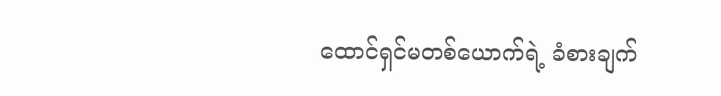ထောင်ရှင်မတစ်ယောက်ရဲ့ ခံစားချက်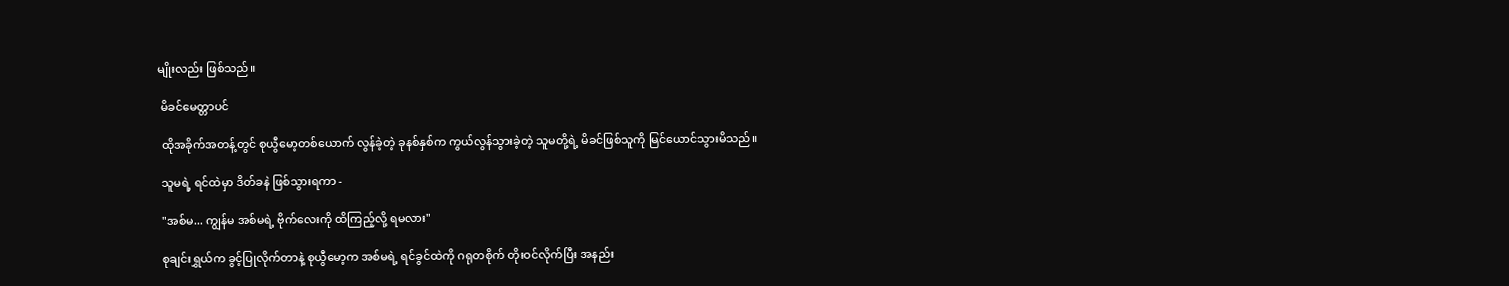မျိုးလည်း ဖြစ်သည်။

 မိခင်မေတ္တာပင်

 ထိုအခိုက်အတန့်တွင် စုယွီမော့တစ်ယောက် လွန်ခဲ့တဲ့ ခုနစ်နှစ်က ကွယ်လွန်သွားခဲ့တဲ့ သူမတို့ရဲ့ မိခင်ဖြစ်သူကို မြင်ယောင်သွားမိသည်။

 သူမရဲ့ ရင်ထဲမှာ ဒိတ်ခနဲ ဖြစ်သွားရကာ -

 "အစ်မ... ကျွန်မ အစ်မရဲ့ ဗိုက်လေးကို ထိကြည့်လို့ ရမလား"

 စုချင်းရွှယ်က ခွင့်ပြုလိုက်တာနဲ့ စုယွီမော့က အစ်မရဲ့ ရင်ခွင်ထဲကို ဂရုတစိုက် တိုးဝင်လိုက်ပြီး အနည်း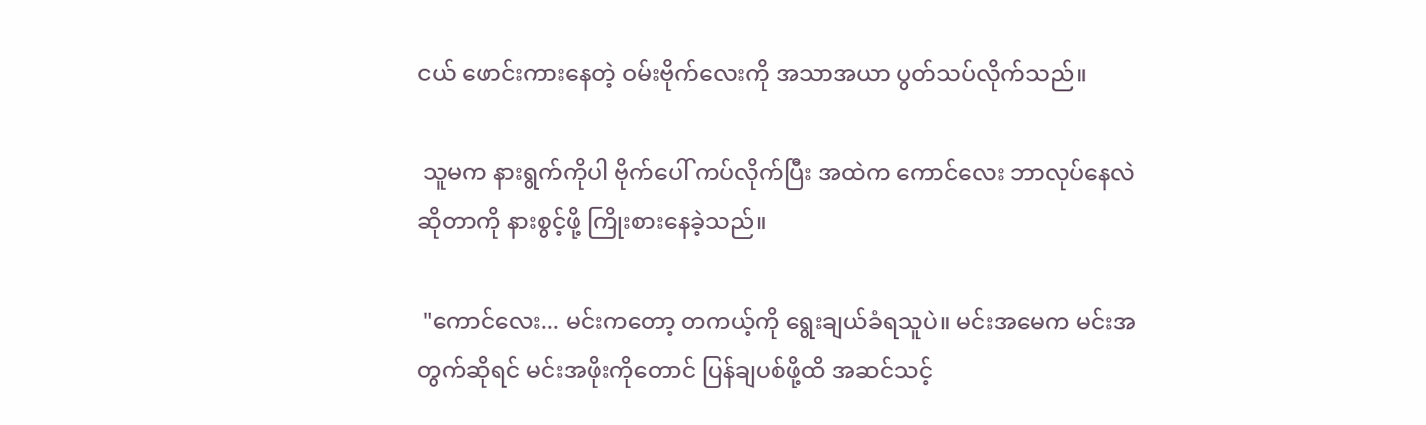ငယ် ဖောင်းကားနေတဲ့ ဝမ်းဗိုက်လေးကို အသာအယာ ပွတ်သပ်လိုက်သည်။

 သူမက နားရွက်ကိုပါ ဗိုက်ပေါ် ကပ်လိုက်ပြီး အထဲက ကောင်လေး ဘာလုပ်နေလဲဆိုတာကို နားစွင့်ဖို့ ကြိုးစားနေခဲ့သည်။

 "ကောင်လေး... မင်းကတော့ တကယ့်ကို ရွေးချယ်ခံရသူပဲ။ မင်းအမေက မင်းအတွက်ဆိုရင် မင်းအဖိုးကိုတောင် ပြန်ချပစ်ဖို့ထိ အဆင်သင့်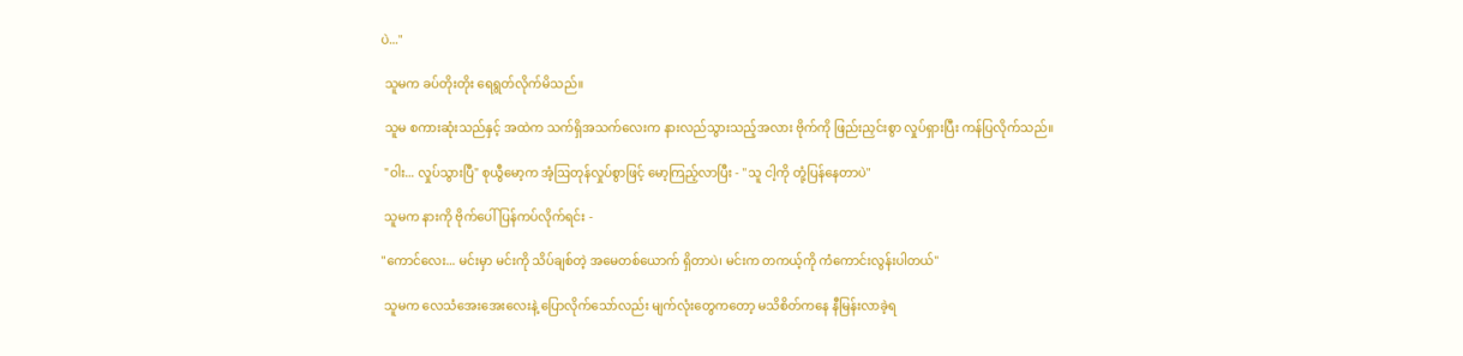ပဲ..."

 သူမက ခပ်တိုးတိုး ရေရွတ်လိုက်မိသည်။

 သူမ စကားဆုံးသည်နှင့် အထဲက သက်ရှိအသက်လေးက နားလည်သွားသည့်အလား ဗိုက်ကို ဖြည်းညှင်းစွာ လှုပ်ရှားပြီး ကန်ပြလိုက်သည်။

 "ဝါး... လှုပ်သွားပြီ" စုယွီမော့က အံ့ဩတုန်လှုပ်စွာဖြင့် မော့ကြည့်လာပြီး - "သူ ငါ့ကို တုံ့ပြန်နေတာပဲ"

 သူမက နားကို ဗိုက်ပေါ် ပြန်ကပ်လိုက်ရင်း -

"ကောင်လေး... မင်းမှာ မင်းကို သိပ်ချစ်တဲ့ အမေတစ်ယောက် ရှိတာပဲ၊ မင်းက တကယ့်ကို ကံကောင်းလွန်းပါတယ်"

 သူမက လေသံအေးအေးလေးနဲ့ ပြောလိုက်သော်လည်း မျက်လုံးတွေကတော့ မသိစိတ်ကနေ နီမြန်းလာခဲ့ရ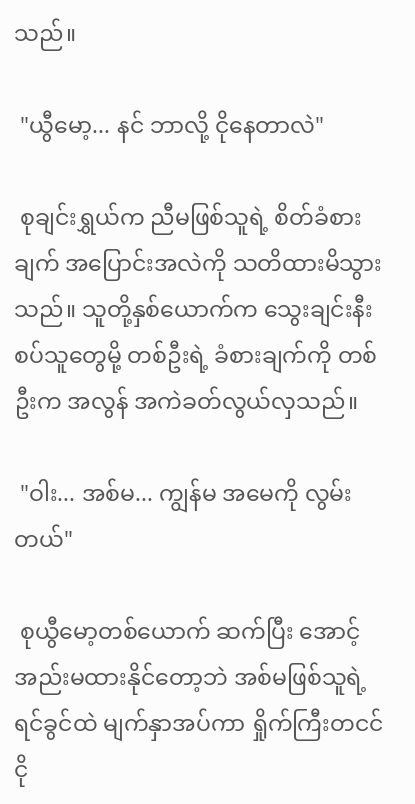သည်။

 "ယွီမော့... နင် ဘာလို့ ငိုနေတာလဲ"

 စုချင်းရွှယ်က ညီမဖြစ်သူရဲ့ စိတ်ခံစားချက် အပြောင်းအလဲကို သတိထားမိသွားသည်။ သူတို့နှစ်ယောက်က သွေးချင်းနီးစပ်သူတွေမို့ တစ်ဦးရဲ့ ခံစားချက်ကို တစ်ဦးက အလွန် အကဲခတ်လွယ်လှသည်။

 "ဝါး... အစ်မ... ကျွန်မ အမေကို လွမ်းတယ်"

 စုယွီမော့တစ်ယောက် ဆက်ပြီး အောင့်အည်းမထားနိုင်တော့ဘဲ အစ်မဖြစ်သူရဲ့ ရင်ခွင်ထဲ မျက်နှာအပ်ကာ ရှိုက်ကြီးတငင် ငို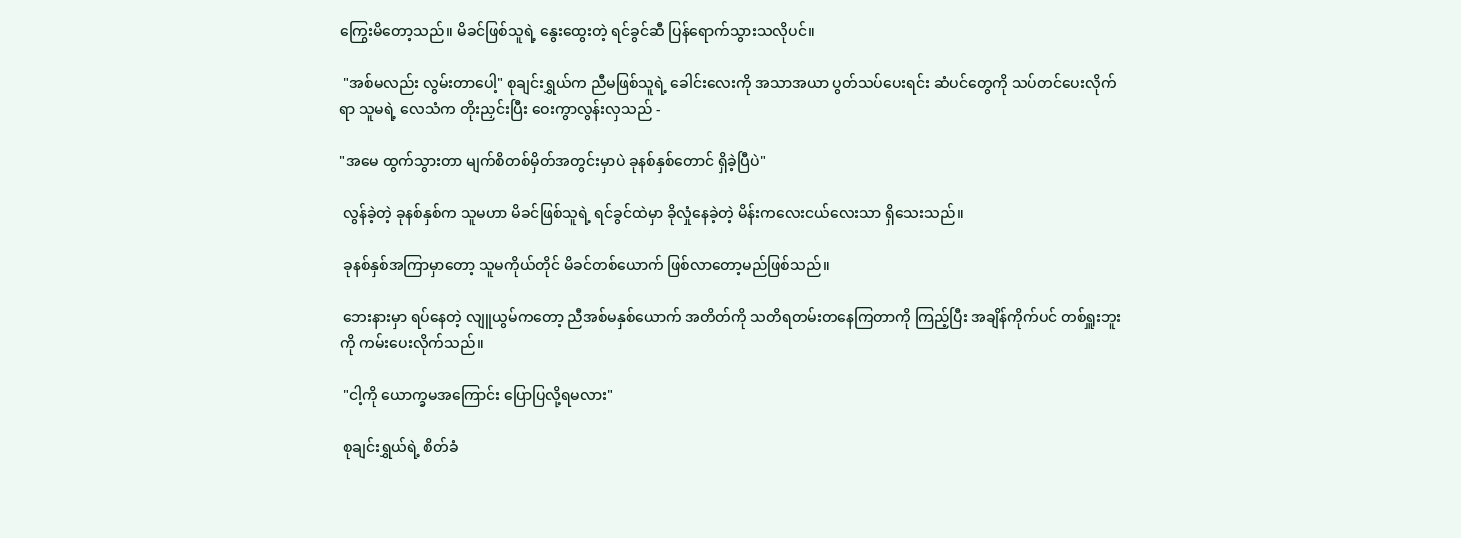ကြွေးမိတော့သည်။ မိခင်ဖြစ်သူရဲ့ နွေးထွေးတဲ့ ရင်ခွင်ဆီ ပြန်ရောက်သွားသလိုပင်။

 "အစ်မလည်း လွမ်းတာပေါ့" စုချင်းရွှယ်က ညီမဖြစ်သူရဲ့ ခေါင်းလေးကို အသာအယာ ပွတ်သပ်ပေးရင်း ဆံပင်တွေကို သပ်တင်ပေးလိုက်ရာ သူမရဲ့ လေသံက တိုးညှင်းပြီး ဝေးကွာလွန်းလှသည် -

"အမေ ထွက်သွားတာ မျက်စိတစ်မှိတ်အတွင်းမှာပဲ ခုနစ်နှစ်တောင် ရှိခဲ့ပြီပဲ"

 လွန်ခဲ့တဲ့ ခုနစ်နှစ်က သူမဟာ မိခင်ဖြစ်သူရဲ့ ရင်ခွင်ထဲမှာ ခိုလှုံနေခဲ့တဲ့ မိန်းကလေးငယ်လေးသာ ရှိသေးသည်။

 ခုနစ်နှစ်အကြာမှာတော့ သူမကိုယ်တိုင် မိခင်တစ်ယောက် ဖြစ်လာတော့မည်ဖြစ်သည်။

 ဘေးနားမှာ ရပ်နေတဲ့ လျူယွမ်ကတော့ ညီအစ်မနှစ်ယောက် အတိတ်ကို သတိရတမ်းတနေကြတာကို ကြည့်ပြီး အချိန်ကိုက်ပင် တစ်ရှူးဘူးကို ကမ်းပေးလိုက်သည်။

 "ငါ့ကို ယောက္ခမအကြောင်း ပြောပြလို့ရမလား"

 စုချင်းရွှယ်ရဲ့ စိတ်ခံ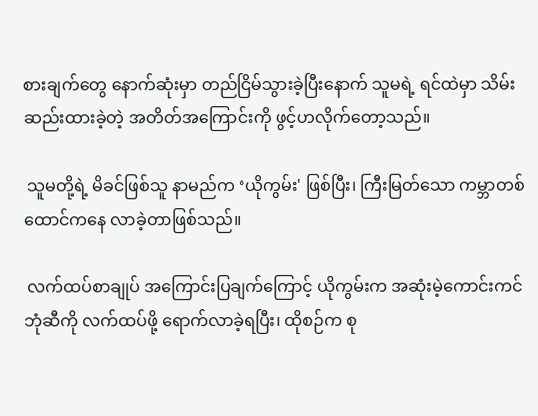စားချက်တွေ နောက်ဆုံးမှာ တည်ငြိမ်သွားခဲ့ပြီးနောက် သူမရဲ့ ရင်ထဲမှာ သိမ်းဆည်းထားခဲ့တဲ့ အတိတ်အကြောင်းကို ဖွင့်ဟလိုက်တော့သည်။

 သူမတို့ရဲ့ မိခင်ဖြစ်သူ နာမည်က ‘ယိုကွမ်း' ဖြစ်ပြီး၊ ကြီးမြတ်သော ကမ္ဘာတစ်ထောင်ကနေ လာခဲ့တာဖြစ်သည်။

 လက်ထပ်စာချုပ် အကြောင်းပြချက်ကြောင့် ယိုကွမ်းက အဆုံးမဲ့ကောင်းကင်ဘုံဆီကို လက်ထပ်ဖို့ ရောက်လာခဲ့ရပြီး၊ ထိုစဉ်က စု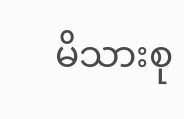မိသားစု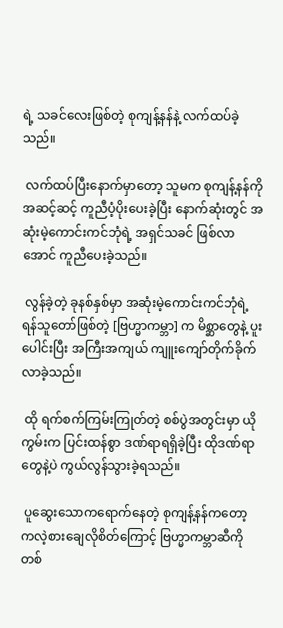ရဲ့ သခင်လေးဖြစ်တဲ့ စုကျန့်နန်နဲ့ လက်ထပ်ခဲ့သည်။

 လက်ထပ်ပြီးနောက်မှာတော့ သူမက စုကျန့်နန်ကို အဆင့်ဆင့် ကူညီပံ့ပိုးပေးခဲ့ပြီး နောက်ဆုံးတွင် အဆုံးမဲ့ကောင်းကင်ဘုံရဲ့ အရှင်သခင် ဖြစ်လာအောင် ကူညီပေးခဲ့သည်။

 လွန်ခဲ့တဲ့ ခုနစ်နှစ်မှာ အဆုံးမဲ့ကောင်းကင်ဘုံရဲ့ ရန်သူတော်ဖြစ်တဲ့ [ဗြဟ္မာကမ္ဘာ] က မိစ္ဆာတွေနဲ့ ပူးပေါင်းပြီး အကြီးအကျယ် ကျူးကျော်တိုက်ခိုက်လာခဲ့သည်။

 ထို ရက်စက်ကြမ်းကြုတ်တဲ့ စစ်ပွဲအတွင်းမှာ ယိုကွမ်းက ပြင်းထန်စွာ ဒဏ်ရာရရှိခဲ့ပြီး ထိုဒဏ်ရာတွေနဲ့ပဲ ကွယ်လွန်သွားခဲ့ရသည်။

 ပူဆွေးသောကရောက်နေတဲ့ စုကျန့်နန်ကတော့ ကလဲ့စားချေလိုစိတ်ကြောင့် ဗြဟ္မာကမ္ဘာဆီကို တစ်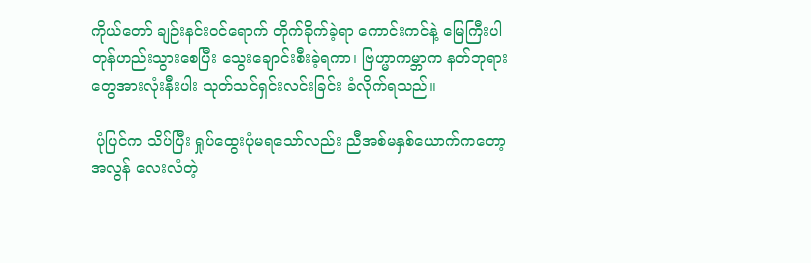ကိုယ်တော် ချဉ်းနင်းဝင်ရောက် တိုက်ခိုက်ခဲ့ရာ ကောင်းကင်နဲ့ မြေကြီးပါ တုန်ဟည်းသွားစေပြီး သွေးချောင်းစီးခဲ့ရကာ၊ ဗြဟ္မာကမ္ဘာက နတ်ဘုရားတွေအားလုံးနီးပါး သုတ်သင်ရှင်းလင်းခြင်း ခံလိုက်ရသည်။

 ပုံပြင်က သိပ်ပြီး ရှုပ်ထွေးပုံမရသော်လည်း ညီအစ်မနှစ်ယောက်ကတော့ အလွန် လေးလံတဲ့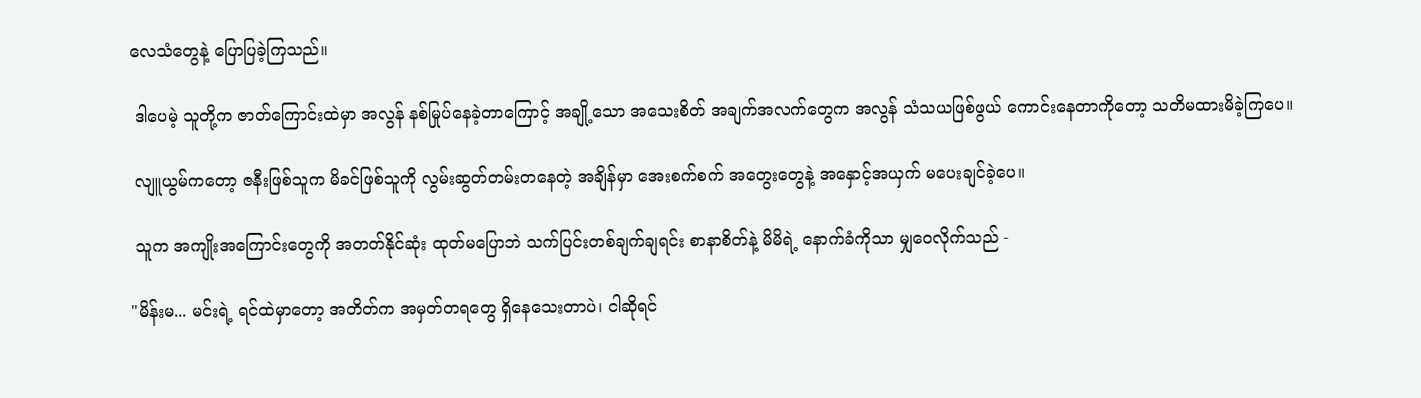လေသံတွေနဲ့ ပြောပြခဲ့ကြသည်။

 ဒါပေမဲ့ သူတို့က ဇာတ်ကြောင်းထဲမှာ အလွန် နစ်မြုပ်နေခဲ့တာကြောင့် အချို့သော အသေးစိတ် အချက်အလက်တွေက အလွန် သံသယဖြစ်ဖွယ် ကောင်းနေတာကိုတော့ သတိမထားမိခဲ့ကြပေ။

 လျူယွမ်ကတော့ ဇနီးဖြစ်သူက မိခင်ဖြစ်သူကို လွမ်းဆွတ်တမ်းတနေတဲ့ အချိန်မှာ အေးစက်စက် အတွေးတွေနဲ့ အနှောင့်အယှက် မပေးချင်ခဲ့ပေ။

 သူက အကျိုးအကြောင်းတွေကို အတတ်နိုင်ဆုံး ထုတ်မပြောဘဲ သက်ပြင်းတစ်ချက်ချရင်း စာနာစိတ်နဲ့ မိမိရဲ့ နောက်ခံကိုသာ မျှဝေလိုက်သည် -

"မိန်းမ... မင်းရဲ့ ရင်ထဲမှာတော့ အတိတ်က အမှတ်တရတွေ ရှိနေသေးတာပဲ၊ ငါဆိုရင်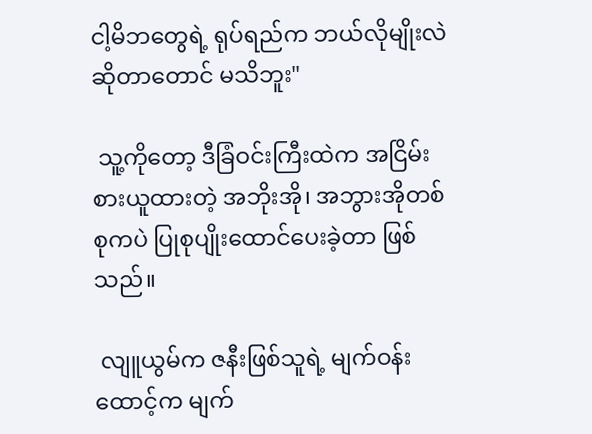ငါ့မိဘတွေရဲ့ ရုပ်ရည်က ဘယ်လိုမျိုးလဲဆိုတာတောင် မသိဘူး"

 သူ့ကိုတော့ ဒီခြံဝင်းကြီးထဲက အငြိမ်းစားယူထားတဲ့ အဘိုးအို၊ အဘွားအိုတစ်စုကပဲ ပြုစုပျိုးထောင်ပေးခဲ့တာ ဖြစ်သည်။

 လျူယွမ်က ဇနီးဖြစ်သူရဲ့ မျက်ဝန်းထောင့်က မျက်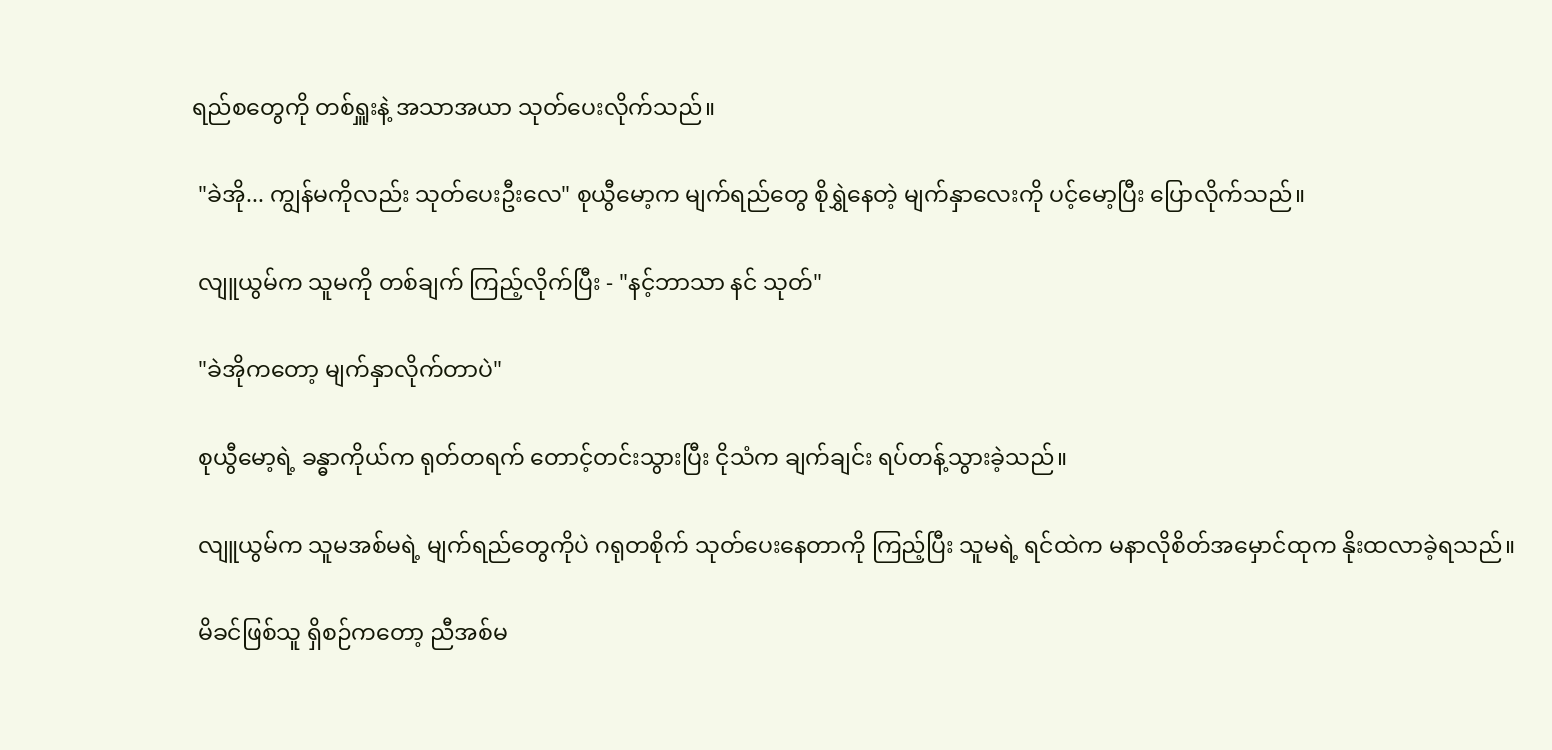ရည်စတွေကို တစ်ရှူးနဲ့ အသာအယာ သုတ်ပေးလိုက်သည်။

 "ခဲအို... ကျွန်မကိုလည်း သုတ်ပေးဦးလေ" စုယွီမော့က မျက်ရည်တွေ စိုရွှဲနေတဲ့ မျက်နှာလေးကို ပင့်မော့ပြီး ပြောလိုက်သည်။

 လျူယွမ်က သူမကို တစ်ချက် ကြည့်လိုက်ပြီး - "နင့်ဘာသာ နင် သုတ်"

 "ခဲအိုကတော့ မျက်နှာလိုက်တာပဲ"

 စုယွီမော့ရဲ့ ခန္ဓာကိုယ်က ရုတ်တရက် တောင့်တင်းသွားပြီး ငိုသံက ချက်ချင်း ရပ်တန့်သွားခဲ့သည်။

 လျူယွမ်က သူမအစ်မရဲ့ မျက်ရည်တွေကိုပဲ ဂရုတစိုက် သုတ်ပေးနေတာကို ကြည့်ပြီး သူမရဲ့ ရင်ထဲက မနာလိုစိတ်အမှောင်ထုက နိုးထလာခဲ့ရသည်။

 မိခင်ဖြစ်သူ ရှိစဉ်ကတော့ ညီအစ်မ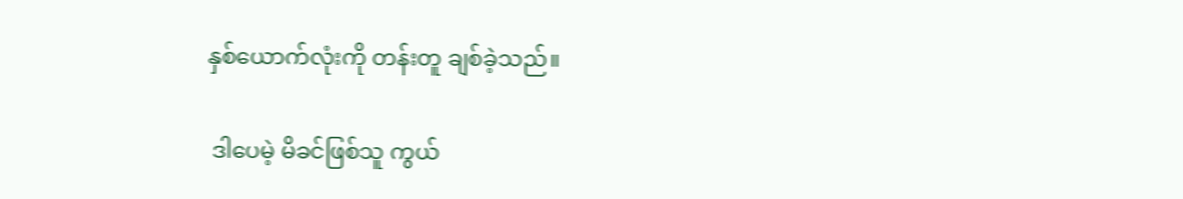နှစ်ယောက်လုံးကို တန်းတူ ချစ်ခဲ့သည်။

 ဒါပေမဲ့ မိခင်ဖြစ်သူ ကွယ်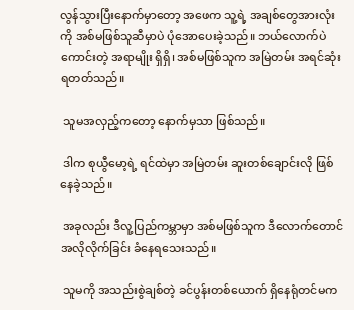လွန်သွားပြီးနောက်မှာတော့ အဖေက သူ့ရဲ့ အချစ်တွေအားလုံးကို အစ်မဖြစ်သူဆီမှာပဲ ပုံအောပေးခဲ့သည်။ ဘယ်လောက်ပဲ ကောင်းတဲ့ အရာမျိုး ရှိရှိ၊ အစ်မဖြစ်သူက အမြဲတမ်း အရင်ဆုံး ရတတ်သည်။

 သူမအလှည့်ကတော့ နောက်မှသာ ဖြစ်သည်။

 ဒါက စုယွီမော့ရဲ့ ရင်ထဲမှာ အမြဲတမ်း ဆူးတစ်ချောင်းလို ဖြစ်နေခဲ့သည်။

 အခုလည်း ဒီလူ့ပြည်ကမ္ဘာမှာ အစ်မဖြစ်သူက ဒီလောက်တောင် အလိုလိုက်ခြင်း ခံနေရသေးသည်။

 သူမကို အသည်းစွဲချစ်တဲ့ ခင်ပွန်းတစ်ယောက် ရှိနေရုံတင်မက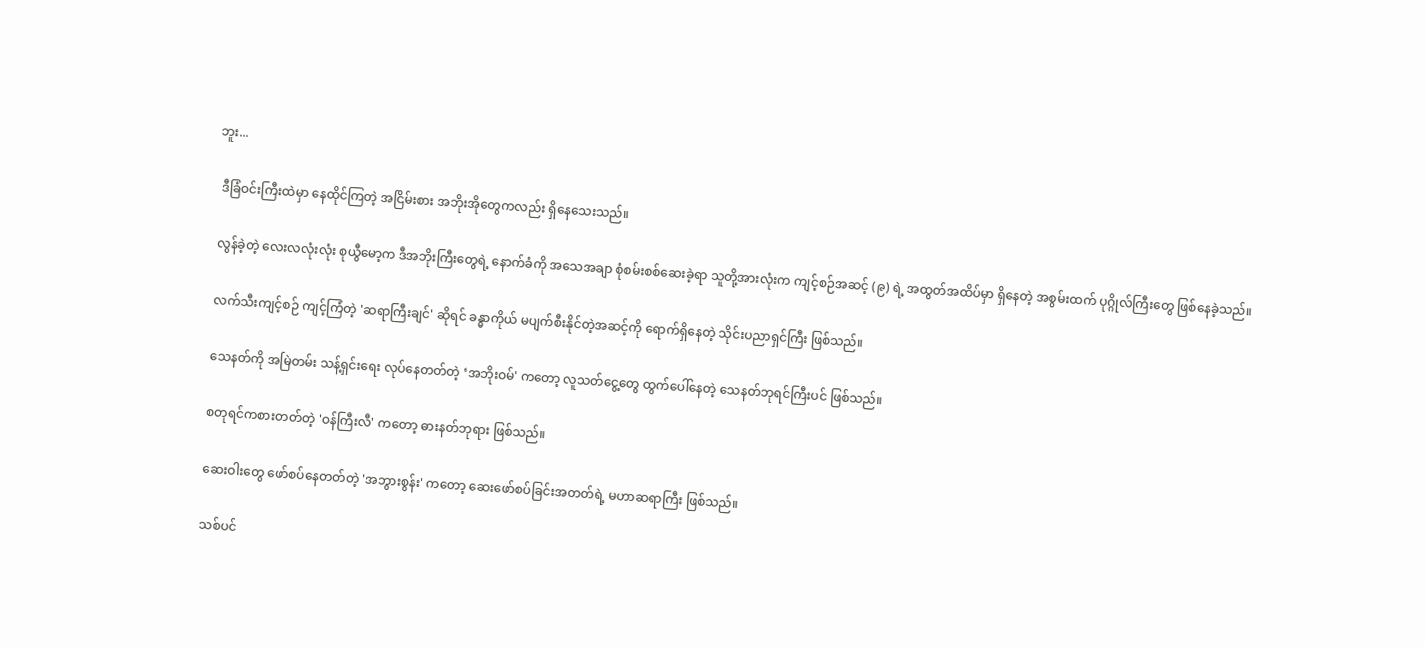ဘူး...

 ဒီခြံဝင်းကြီးထဲမှာ နေထိုင်ကြတဲ့ အငြိမ်းစား အဘိုးအိုတွေကလည်း ရှိနေသေးသည်။

 လွန်ခဲ့တဲ့ လေးလလုံးလုံး စုယွီမော့က ဒီအဘိုးကြီးတွေရဲ့ နောက်ခံကို အသေအချာ စုံစမ်းစစ်ဆေးခဲ့ရာ သူတို့အားလုံးက ကျင့်စဉ်အဆင့် (၉) ရဲ့ အထွတ်အထိပ်မှာ ရှိနေတဲ့ အစွမ်းထက် ပုဂ္ဂိုလ်ကြီးတွေ ဖြစ်နေခဲ့သည်။

 လက်သီးကျင့်စဉ် ကျင့်ကြံတဲ့ 'ဆရာကြီးချင်' ဆိုရင် ခန္ဓာကိုယ် မပျက်စီးနိုင်တဲ့အဆင့်ကို ရောက်ရှိနေတဲ့ သိုင်းပညာရှင်ကြီး ဖြစ်သည်။

 သေနတ်ကို အမြဲတမ်း သန့်ရှင်းရေး လုပ်နေတတ်တဲ့ ‘အဘိုးဝမ်' ကတော့ လူသတ်ငွေ့တွေ ထွက်ပေါ်နေတဲ့ သေနတ်ဘုရင်ကြီးပင် ဖြစ်သည်။

 စတုရင်ကစားတတ်တဲ့ 'ဝန်ကြီးလီ' ကတော့ ဓားနတ်ဘုရား ဖြစ်သည်။

 ဆေးဝါးတွေ ဖော်စပ်နေတတ်တဲ့ 'အဘွားစွန်း' ကတော့ ဆေးဖော်စပ်ခြင်းအတတ်ရဲ့ မဟာဆရာကြီး ဖြစ်သည်။

 သစ်ပင်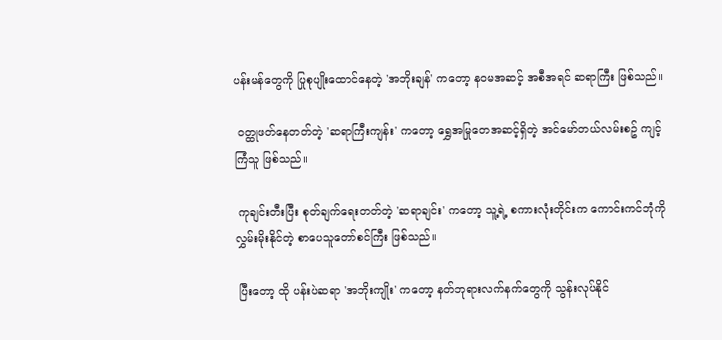ပန်းမန်တွေကို ပြုစုပျိုးထောင်နေတဲ့ 'အဘိုးချန်' ကတော့ နဝမအဆင့် အစီအရင် ဆရာကြီး ဖြစ်သည်။

 ဝတ္ထုဖတ်နေတတ်တဲ့ 'ဆရာကြီးကျန်း' ကတော့ ရွှေအမြုတေအဆင့်ရှိတဲ့ အင်မော်တယ်လမ်းစဥ် ကျင့်ကြံသူ ဖြစ်သည်။

 ကုချင်းတီးပြီး စုတ်ချက်ရေးတတ်တဲ့ 'ဆရာချင်း' ကတော့ သူ့ရဲ့ စကားလုံးတိုင်းက ကောင်းကင်ဘုံကို လွှမ်းမိုးနိုင်တဲ့ စာပေသူတော်စင်ကြီး ဖြစ်သည်။

 ပြီးတော့ ထို ပန်းပဲဆရာ 'အဘိုးကျိုး' ကတော့ နတ်ဘုရားလက်နက်တွေကို သွန်းလုပ်နိုင်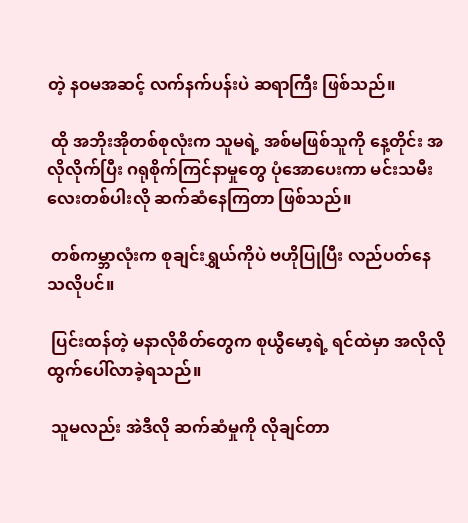တဲ့ နဝမအဆင့် လက်နက်ပန်းပဲ ဆရာကြီး ဖြစ်သည်။

 ထို အဘိုးအိုတစ်စုလုံးက သူမရဲ့ အစ်မဖြစ်သူကို နေ့တိုင်း အလိုလိုက်ပြီး ဂရုစိုက်ကြင်နာမှုတွေ ပုံအောပေးကာ မင်းသမီးလေးတစ်ပါးလို ဆက်ဆံနေကြတာ ဖြစ်သည်။

 တစ်ကမ္ဘာလုံးက စုချင်းရွှယ်ကိုပဲ ဗဟိုပြုပြီး လည်ပတ်နေသလိုပင်။

 ပြင်းထန်တဲ့ မနာလိုစိတ်တွေက စုယွီမော့ရဲ့ ရင်ထဲမှာ အလိုလို ထွက်ပေါ်လာခဲ့ရသည်။

 သူမလည်း အဲဒီလို ဆက်ဆံမှုကို လိုချင်တာ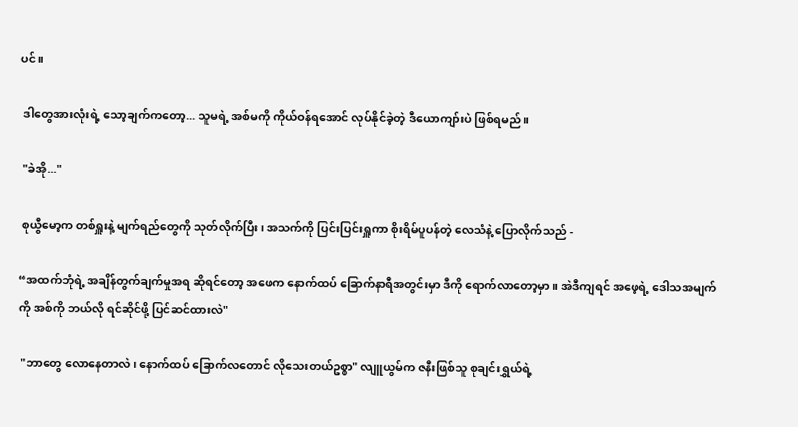ပင်။

 ဒါတွေအားလုံးရဲ့ သော့ချက်ကတော့... သူမရဲ့ အစ်မကို ကိုယ်ဝန်ရအောင် လုပ်နိုင်ခဲ့တဲ့ ဒီယောကျာ်းပဲ ဖြစ်ရမည်။

 "ခဲအို..."

 စုယွီမော့က တစ်ရှူးနဲ့ မျက်ရည်တွေကို သုတ်လိုက်ပြီး၊ အသက်ကို ပြင်းပြင်းရှူကာ စိုးရိမ်ပူပန်တဲ့ လေသံနဲ့ ပြောလိုက်သည် -

“အထက်ဘုံရဲ့ အချိန်တွက်ချက်မှုအရ ဆိုရင်တော့ အဖေက နောက်ထပ် ခြောက်နာရီအတွင်းမှာ ဒီကို ရောက်လာတော့မှာ။ အဲဒီကျရင် အဖေ့ရဲ့ ဒေါသအမျက်ကို အစ်ကို ဘယ်လို ရင်ဆိုင်ဖို့ ပြင်ဆင်ထားလဲ"

 "ဘာတွေ လောနေတာလဲ၊ နောက်ထပ် ခြောက်လတောင် လိုသေးတယ်ဥစ္စာ" လျူယွမ်က ဇနီးဖြစ်သူ စုချင်းရွှယ်ရဲ့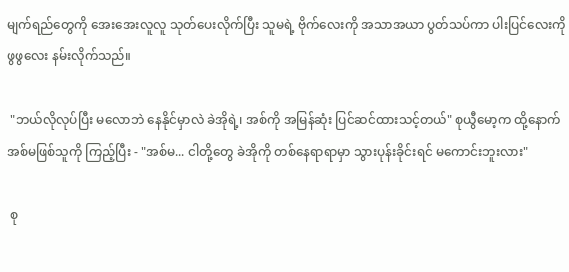မျက်ရည်တွေကို အေးအေးလူလူ သုတ်ပေးလိုက်ပြီး သူမရဲ့ ဗိုက်လေးကို အသာအယာ ပွတ်သပ်ကာ ပါးပြင်လေးကို ဖွဖွလေး နမ်းလိုက်သည်။

 "ဘယ်လိုလုပ်ပြီး မလောဘဲ နေနိုင်မှာလဲ ခဲအိုရဲ့၊ အစ်ကို အမြန်ဆုံး ပြင်ဆင်ထားသင့်တယ်" စုယွီမော့က ထို့နောက် အစ်မဖြစ်သူကို ကြည့်ပြီး - "အစ်မ... ငါတို့တွေ ခဲအိုကို တစ်နေရာရာမှာ သွားပုန်းခိုင်းရင် မကောင်းဘူးလား"

 စု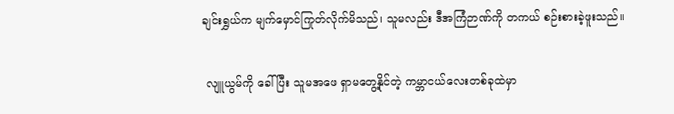ချင်းရွှယ်က မျက်မှောင်ကြုတ်လိုက်မိသည်၊ သူမလည်း ဒီအကြံဉာဏ်ကို တကယ် စဉ်းစားခဲ့ဖူးသည်။

 လျူယွမ်ကို ခေါ်ပြီး သူမအဖေ ရှာမတွေ့နိုင်တဲ့ ကမ္ဘာငယ်လေးတစ်ခုထဲမှာ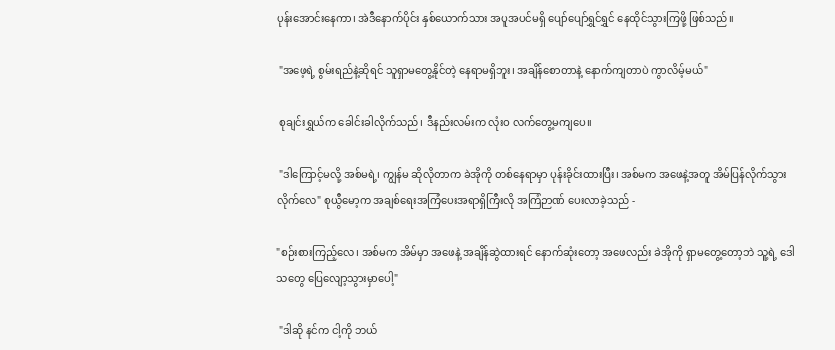ပုန်းအောင်းနေကာ၊ အဲဒီနောက်ပိုင်း နှစ်ယောက်သား အပူအပင်မရှိ ပျော်ပျော်ရွှင်ရွှင် နေထိုင်သွားကြဖို့ ဖြစ်သည်။

 "အဖေ့ရဲ့ စွမ်းရည်နဲ့ဆိုရင် သူရှာမတွေ့နိုင်တဲ့ နေရာမရှိဘူး၊ အချိန်စောတာနဲ့ နောက်ကျတာပဲ ကွာလိမ့်မယ်"

 စုချင်းရွှယ်က ခေါင်းခါလိုက်သည်၊ ဒီနည်းလမ်းက လုံးဝ လက်တွေ့မကျပေ။

 "ဒါကြောင့်မလို့ အစ်မရဲ့၊ ကျွန်မ ဆိုလိုတာက ခဲအိုကို တစ်နေရာမှာ ပုန်းခိုင်းထားပြီး၊ အစ်မက အဖေနဲ့အတူ အိမ်ပြန်လိုက်သွားလိုက်လေ" စုယွီမော့က အချစ်ရေးအကြံပေးအရာရှိကြီးလို အကြံဉာဏ် ပေးလာခဲ့သည် -

"စဉ်းစားကြည့်လေ၊ အစ်မက အိမ်မှာ အဖေနဲ့ အချိန်ဆွဲထားရင် နောက်ဆုံးတော့ အဖေလည်း ခဲအိုကို ရှာမတွေ့တော့ဘဲ သူ့ရဲ့ ဒေါသတွေ ပြေလျော့သွားမှာပေါ့"

 "ဒါဆို နင်က ငါ့ကို ဘယ်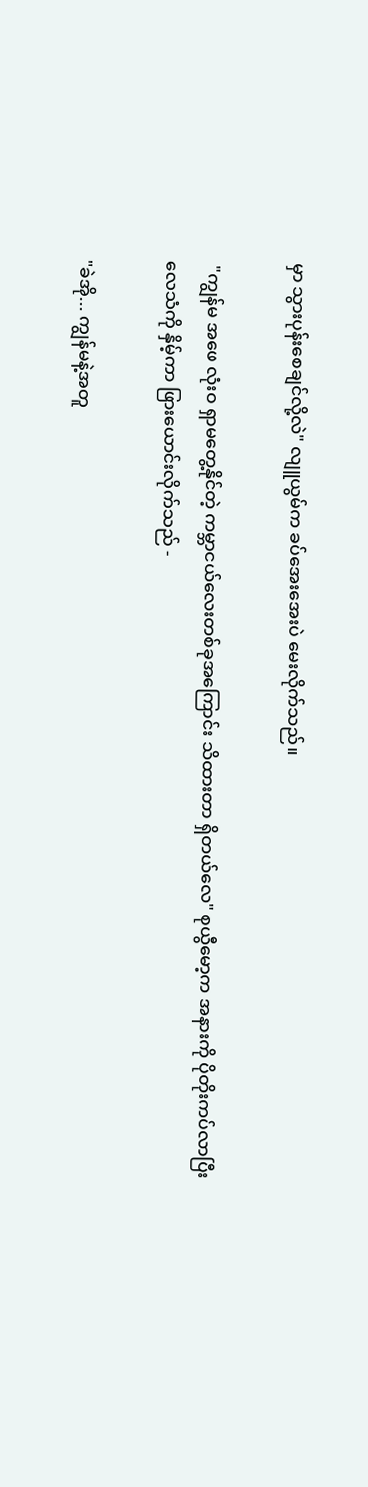မှာ သွားပုန်းစေချင်လို့လဲ" လျူယွမ်က ခပ်အေးအေးပဲ မေးလိုက်သည်။

 "ကျွန်မ အဖေ လုံးဝ ရှာမတွေ့နိုင်တဲ့ ကမ္ဘာငယ်လေးတစ်ခုအကြောင်း သိထားတာ ရှိတယ်လေ" စုယွီမော့က အနားကို ပိုတိုးကပ်လာပြီး လေသံကို နှိမ့်ကာ ဖြားယောင်းလိုက်သည် -

"ခဲအို... ကျွန်မနဲ့အတူ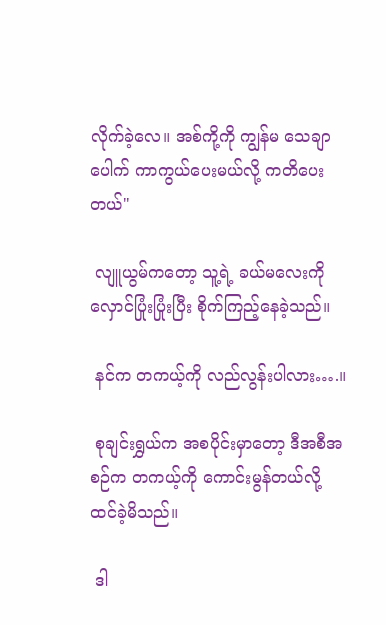လိုက်ခဲ့လေ။ အစ်ကို့ကို ကျွန်မ သေချာပေါက် ကာကွယ်ပေးမယ်လို့ ကတိပေးတယ်"

 လျူယွမ်ကတော့ သူ့ရဲ့ ခယ်မလေးကို လှောင်ပြုံးပြုံးပြီး စိုက်ကြည့်နေခဲ့သည်။

 နင်က တကယ့်ကို လည်လွန်းပါလား….။

 စုချင်းရွှယ်က အစပိုင်းမှာတော့ ဒီအစီအစဉ်က တကယ့်ကို ကောင်းမွန်တယ်လို့ ထင်ခဲ့မိသည်။

 ဒါ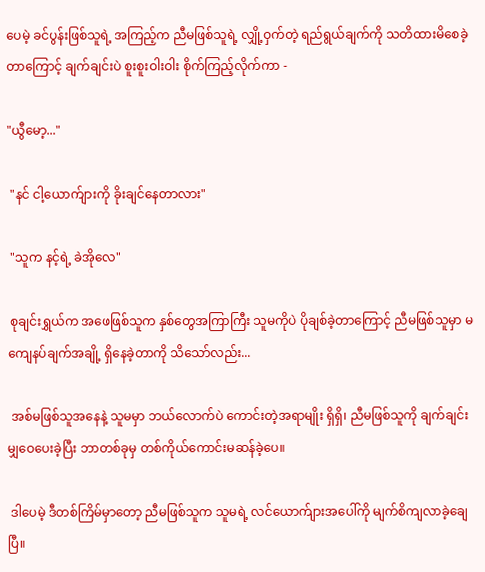ပေမဲ့ ခင်ပွန်းဖြစ်သူရဲ့ အကြည့်က ညီမဖြစ်သူရဲ့ လျှို့ဝှက်တဲ့ ရည်ရွယ်ချက်ကို သတိထားမိစေခဲ့တာကြောင့် ချက်ချင်းပဲ စူးစူးဝါးဝါး စိုက်ကြည့်လိုက်ကာ -

"ယွီမော့..."

 "နင် ငါ့ယောက်ျားကို ခိုးချင်နေတာလား"

 "သူက နင့်ရဲ့ ခဲအိုလေ"

 စုချင်းရွှယ်က အဖေဖြစ်သူက နှစ်တွေအကြာကြီး သူမကိုပဲ ပိုချစ်ခဲ့တာကြောင့် ညီမဖြစ်သူမှာ မကျေနပ်ချက်အချို့ ရှိနေခဲ့တာကို သိသော်လည်း...

 အစ်မဖြစ်သူအနေနဲ့ သူမမှာ ဘယ်လောက်ပဲ ကောင်းတဲ့အရာမျိုး ရှိရှိ၊ ညီမဖြစ်သူကို ချက်ချင်း မျှဝေပေးခဲ့ပြီး ဘာတစ်ခုမှ တစ်ကိုယ်ကောင်းမဆန်ခဲ့ပေ။

 ဒါပေမဲ့ ဒီတစ်ကြိမ်မှာတော့ ညီမဖြစ်သူက သူမရဲ့ လင်ယောက်ျားအပေါ်ကို မျက်စိကျလာခဲ့ချေပြီ။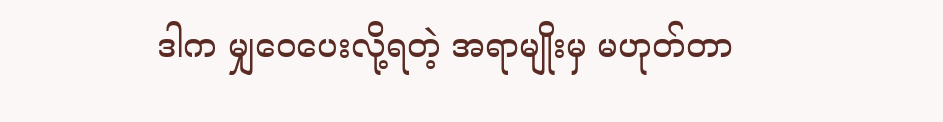ဒါက မျှဝေပေးလို့ရတဲ့ အရာမျိုးမှ မဟုတ်တာ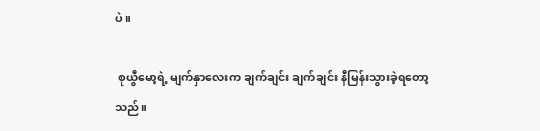ပဲ။

 စုယွီမော့ရဲ့ မျက်နှာလေးက ချက်ချင်း ချက်ချင်း နီမြန်းသွားခဲ့ရတော့သည်။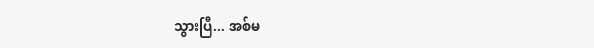သွားပြီ... အစ်မ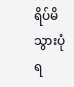ရိပ်မိသွားပုံရ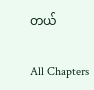တယ်

All Chapters